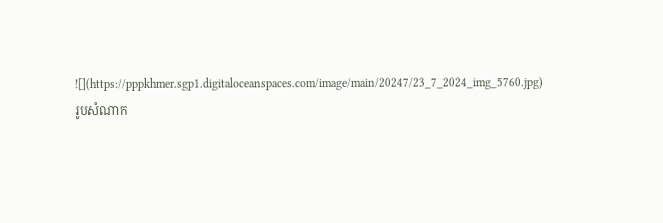![](https://pppkhmer.sgp1.digitaloceanspaces.com/image/main/20247/23_7_2024_img_5760.jpg)
រូបសំណាក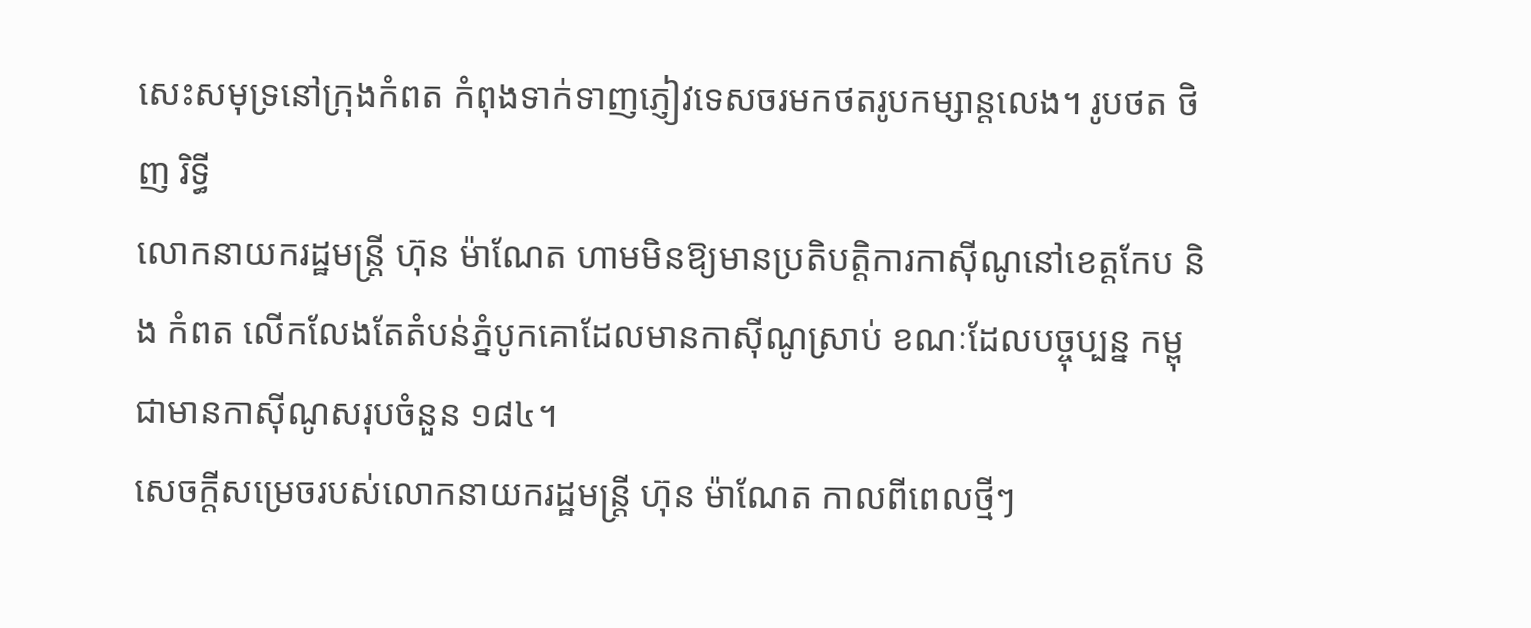សេះសមុទ្រនៅក្រុងកំពត កំពុងទាក់ទាញភ្ញៀវទេសចរមកថតរូបកម្សាន្តលេង។ រូបថត ថិញ រិទ្ធី
លោកនាយករដ្ឋមន្ត្រី ហ៊ុន ម៉ាណែត ហាមមិនឱ្យមានប្រតិបត្តិការកាស៊ីណូនៅខេត្តកែប និង កំពត លើកលែងតែតំបន់ភ្នំបូកគោដែលមានកាស៊ីណូស្រាប់ ខណៈដែលបច្ចុប្បន្ន កម្ពុជាមានកាស៊ីណូសរុបចំនួន ១៨៤។
សេចក្ដីសម្រេចរបស់លោកនាយករដ្ឋមន្ត្រី ហ៊ុន ម៉ាណែត កាលពីពេលថ្មីៗ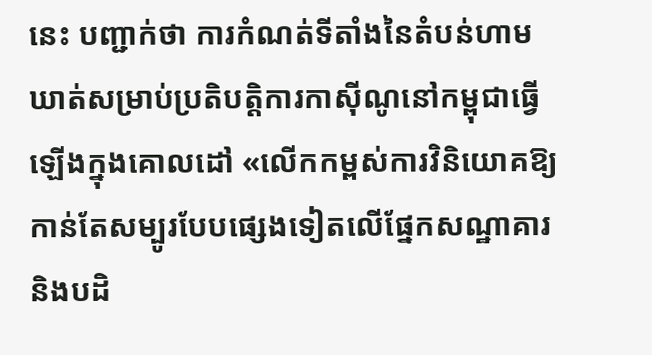នេះ បញ្ជាក់ថា ការកំណត់ទីតាំងនៃតំបន់ហាមឃាត់សម្រាប់ប្រតិបត្តិការកាស៊ីណូនៅកម្ពុជាធ្វើឡើងក្នុងគោលដៅ «លើកកម្ពស់ការវិនិយោគឱ្យកាន់តែសម្បូរបែបផ្សេងទៀតលើផ្នែកសណ្ឋាគារនិងបដិ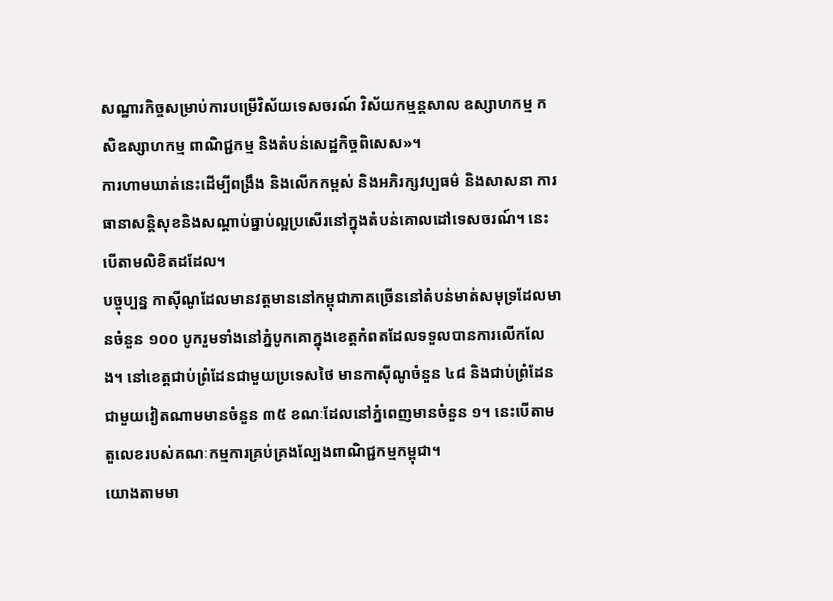សណ្ឋារកិច្ចសម្រាប់ការបម្រើវិស័យទេសចរណ៍ វិស័យកម្មន្តសាល ឧស្សាហកម្ម កសិឧស្សាហកម្ម ពាណិជ្ជកម្ម និងតំបន់សេដ្ឋកិច្ចពិសេស»។
ការហាមឃាត់នេះដើម្បីពង្រឹង និងលើកកម្ពស់ និងអភិរក្សវប្បធម៌ និងសាសនា ការធានាសន្តិសុខនិងសណ្តាប់ធ្នាប់ល្អប្រសើរនៅក្នុងតំបន់គោលដៅទេសចរណ៍។ នេះបើតាមលិខិតដដែល។
បច្ចុប្បន្ន កាស៊ីណូដែលមានវត្តមាននៅកម្ពុជាភាគច្រើននៅតំបន់មាត់សមុទ្រដែលមានចំនួន ១០០ បូករួមទាំងនៅភ្នំបូកគោក្នុងខេត្តកំពតដែលទទួលបានការលើកលែង។ នៅខេត្តជាប់ព្រំដែនជាមួយប្រទេសថៃ មានកាស៊ីណូចំនួន ៤៨ និងជាប់ព្រំដែនជាមួយវៀតណាមមានចំនួន ៣៥ ខណៈដែលនៅភ្នំពេញមានចំនួន ១។ នេះបើតាមតួលេខរបស់គណៈកម្មការគ្រប់គ្រងល្បែងពាណិជ្ជកម្មកម្ពុជា។
យោងតាមមា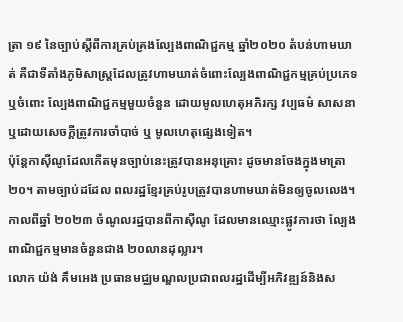ត្រា ១៩ នៃច្បាប់ស្ដីពីការគ្រប់គ្រងល្បែងពាណិជ្ជកម្ម ឆ្នាំ២០២០ តំបន់ហាមឃាត់ គឺជាទីតាំងភូមិសាស្ត្រដែលត្រូវហាមឃាត់ចំពោះល្បែងពាណិជ្ជកម្មគ្រប់ប្រភេទឬចំពោះ ល្បែងពាណិជ្ជកម្មមួយចំនួន ដោយមូលហេតុអភិរក្ស វប្បធម៌ សាសនា ឬដោយសេចក្តីត្រូវការចាំបាច់ ឬ មូលហេតុផ្សេងទៀត។
ប៉ុន្តែកាស៊ីណូដែលកើតមុនច្បាប់នេះត្រូវបានអនុគ្រោះ ដូចមានចែងក្នុងមាត្រា ២០។ តាមច្បាប់ដដែល ពលរដ្ឋខ្មែរគ្រប់រូបត្រូវបានហាមឃាត់មិនឲ្យចូលលេង។
កាលពីឆ្នាំ ២០២៣ ចំណូលរដ្ឋបានពីកាស៊ីណូ ដែលមានឈ្មោះផ្លូវការថា ល្បែងពាណិជ្ជកម្មមានចំនួនជាង ២០លានដុល្លារ។
លោក យ៉ង់ គឹមអេង ប្រធានមជ្ឈមណ្ឌលប្រជាពលរដ្ឋដើម្បីអភិវឌ្ឍន៍និងស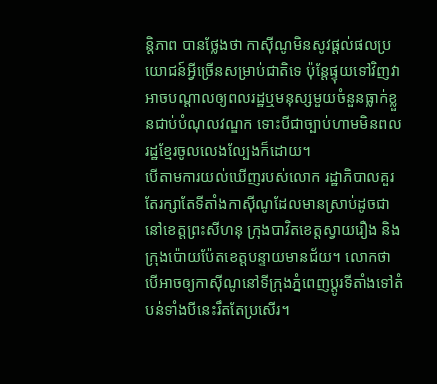ន្តិភាព បានថ្លែងថា កាស៊ីណូមិនសូវផ្ដល់ផលប្រយោជន៍អ្វីច្រើនសម្រាប់ជាតិទេ ប៉ុន្តែផ្ទុយទៅវិញវាអាចបណ្ដាលឲ្យពលរដ្ឋឬមនុស្សមួយចំនួនធ្លាក់ខ្លួនជាប់បំណុលវណ្ឌក ទោះបីជាច្បាប់ហាមមិនពលរដ្ឋខ្មែរចូលលេងល្បែងក៏ដោយ។
បើតាមការយល់ឃើញរបស់លោក រដ្ឋាភិបាលគួរតែរក្សាតែទីតាំងកាស៊ីណូដែលមានស្រាប់ដូចជា នៅខេត្តព្រះសីហនុ ក្រុងបាវិតខេត្តស្វាយរឿង និងក្រុងប៉ោយប៉ែតខេត្តបន្ទាយមានជ័យ។ លោកថា បើអាចឲ្យកាស៊ីណូនៅទីក្រុងភ្នំពេញប្ដូរទីតាំងទៅតំបន់ទាំងបីនេះរឹតតែប្រសើរ។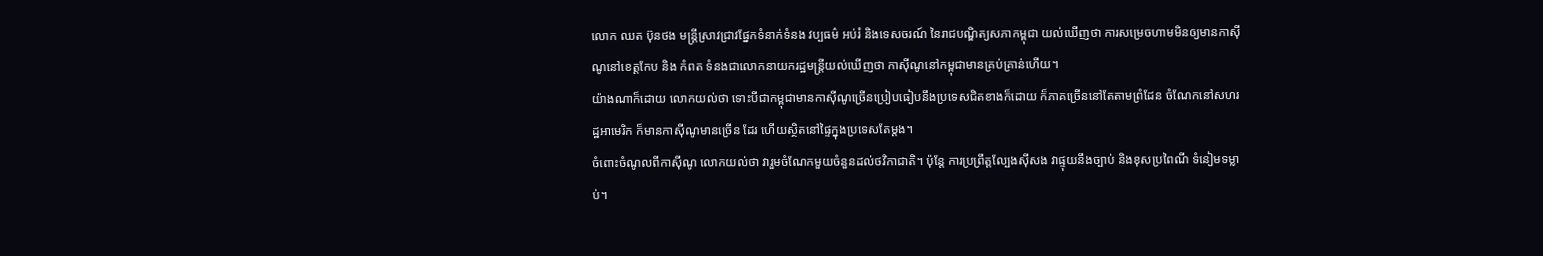លោក ឈត ប៊ុនថង មន្ត្រីស្រាវជ្រាវផ្នែកទំនាក់ទំនង វប្បធម៌ អប់រំ និងទេសចរណ៍ នៃរាជបណ្ឌិត្យសភាកម្ពុជា យល់ឃើញថា ការសម្រេចហាមមិនឲ្យមានកាស៊ីណូនៅខេត្តកែប និង កំពត ទំនងជាលោកនាយករដ្ឋមន្ត្រីយល់ឃើញថា កាស៊ីណូនៅកម្ពុជាមានគ្រប់គ្រាន់ហើយ។
យ៉ាងណាក៏ដោយ លោកយល់ថា ទោះបីជាកម្ពុជាមានកាស៊ីណូច្រើនប្រៀបធៀបនឹងប្រទេសជិតខាងក៏ដោយ ក៏ភាគច្រើននៅតែតាមព្រំដែន ចំណែកនៅសហរដ្ឋអាមេរិក ក៏មានកាស៊ីណូមានច្រើន ដែរ ហើយស្ថិតនៅផ្ទៃក្នុងប្រទេសតែម្ដង។
ចំពោះចំណូលពីកាស៊ីណូ លោកយល់ថា វារួមចំណែកមួយចំនួនដល់ថវិកាជាតិ។ ប៉ុន្តែ ការប្រព្រឹត្តល្បែងស៊ីសង វាផ្ទុយនឹងច្បាប់ និងខុសប្រពៃណី ទំនៀមទម្លាប់។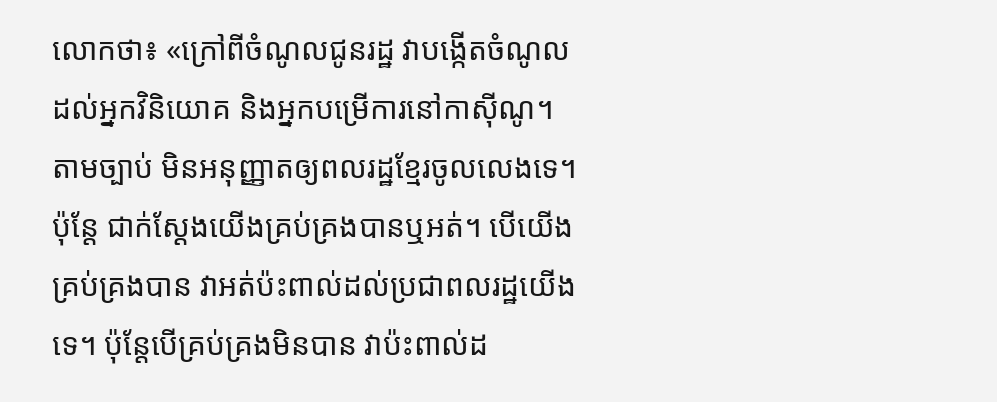លោកថា៖ «ក្រៅពីចំណូលជូនរដ្ឋ វាបង្កើតចំណូលដល់អ្នកវិនិយោគ និងអ្នកបម្រើការនៅកាស៊ីណូ។ តាមច្បាប់ មិនអនុញ្ញាតឲ្យពលរដ្ឋខ្មែរចូលលេងទេ។ ប៉ុន្តែ ជាក់ស្ដែងយើងគ្រប់គ្រងបានឬអត់។ បើយើងគ្រប់គ្រងបាន វាអត់ប៉ះពាល់ដល់ប្រជាពលរដ្ឋយើងទេ។ ប៉ុន្តែបើគ្រប់គ្រងមិនបាន វាប៉ះពាល់ដ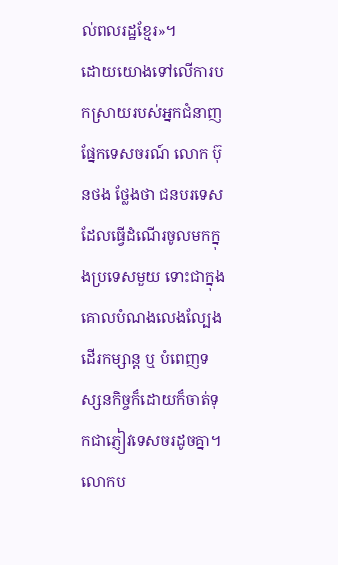ល់ពលរដ្ឋខ្មែរ»។
ដោយយោងទៅលើការបកស្រាយរបស់អ្នកជំនាញផ្នែកទេសចរណ៍ លោក ប៊ុនថង ថ្លែងថា ជនបរទេសដែលធ្វើដំណើរចូលមកក្នុងប្រទេសមួយ ទោះជាក្នុងគោលបំណងលេងល្បែង ដើរកម្សាន្ត ឬ បំពេញទស្សនកិច្ចក៏ដោយក៏ចាត់ទុកជាភ្ញៀវទេសចរដូចគ្នា។
លោកប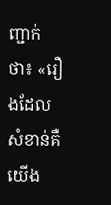ញ្ជាក់ថា៖ «រឿងដែលសំខាន់គឺយើង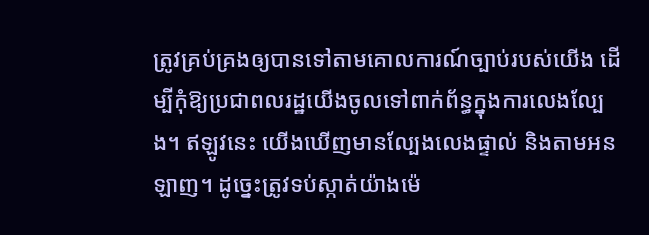ត្រូវគ្រប់គ្រងឲ្យបានទៅតាមគោលការណ៍ច្បាប់របស់យើង ដើម្បីកុំឱ្យប្រជាពលរដ្ឋយើងចូលទៅពាក់ព័ន្ធក្នុងការលេងល្បែង។ ឥឡូវនេះ យើងឃើញមានល្បែងលេងផ្ទាល់ និងតាមអនឡាញ។ ដូច្នេះត្រូវទប់ស្កាត់យ៉ាងម៉េ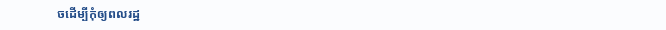ចដើម្បីកុំឲ្យពលរដ្ឋ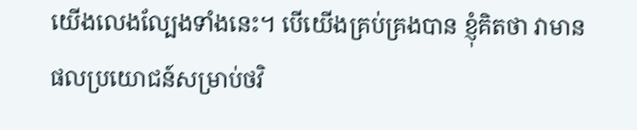យើងលេងល្បែងទាំងនេះ។ បើយើងគ្រប់គ្រងបាន ខ្ញុំគិតថា វាមានផលប្រយោជន៍សម្រាប់ថវិ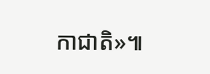កាជាតិ»៕